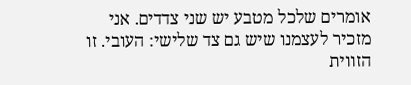אומרים שלכל מטבע יש שני צדדים. אני מזכיר לעצמנו שיש גם צד שלישי: העובי. זו הזווית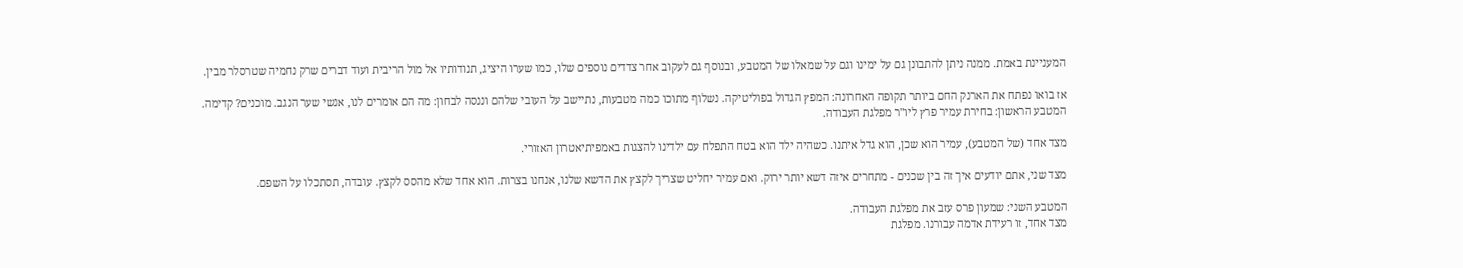המעניינת באמת. ממנה ניתן להתבונן גם על ימינו וגם על שמאלו של המטבע, ובנוסף גם לעקוב אחר צדדים נוספים שלו, כמו שערו היציג, תנודותיו אל מול הריבית ועוד דברים שרק נחמיה שטרסלר מבין.

אז בואו נפתח את הארנק החם ביותר תקופה האחרונה: המפץ הגדול בפוליטיקה. נשלוף מתוכו כמה מטבעות, נתיישב על העובי שלהם וננסה לבחון: מה הם אומרים לנו, אנשי שער הנגב. מוכנים? קדימה.
המטבע הראשון: בחירת עמיר פרץ ליו"ר מפלגת העבודה.

מצד אחד (של המטבע), עמיר הוא שכן, הוא גדל איתנו. כשהיה ילד הוא בטח התפלח עם ילדינו להצגות באמפיתיאטרון האזורי.

מצד שני, אתם יודעים איך זה בין שכנים - מתחרים איזה דשא יותר ירוק. ואם עמיר יחליט שצריך לקצץ את הדשא שלנו, אנחנו בצרות. הוא אחד שלא מהסס לקצץ. עובדה, תסתכלו על השפם.

המטבע השני: שמעון פרס עזב את מפלגת העבודה.
מצד אחד, זו רעידת אדמה עבורנו. מפלגת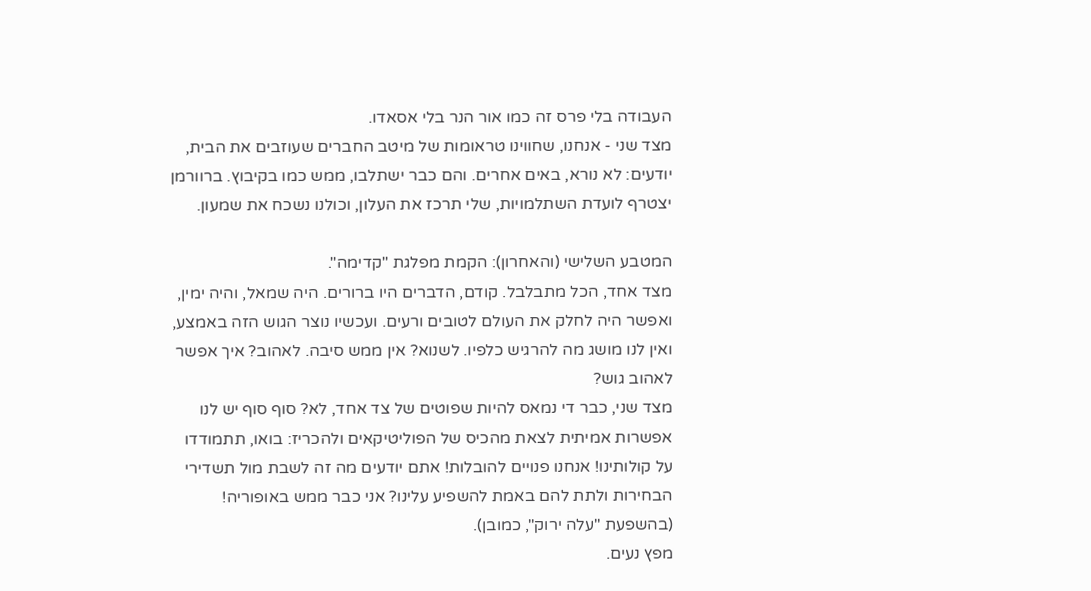העבודה בלי פרס זה כמו אור הנר בלי אסאדו.
מצד שני - אנחנו, שחווינו טראומות של מיטב החברים שעוזבים את הבית, יודעים: לא נורא, באים אחרים. והם כבר ישתלבו, ממש כמו בקיבוץ. ברוורמן יצטרף לועדת השתלמויות, שלי תרכז את העלון, וכולנו נשכח את שמעון.

המטבע השלישי (והאחרון): הקמת מפלגת "קדימה".
מצד אחד, הכל מתבלבל. קודם, הדברים היו ברורים. היה שמאל, והיה ימין, ואפשר היה לחלק את העולם לטובים ורעים. ועכשיו נוצר הגוש הזה באמצע, ואין לנו מושג מה להרגיש כלפיו. לשנוא? אין ממש סיבה. לאהוב? איך אפשר לאהוב גוש?
מצד שני, כבר די נמאס להיות שפוטים של צד אחד, לא? סוף סוף יש לנו אפשרות אמיתית לצאת מהכיס של הפוליטיקאים ולהכריז: בואו, תתמודדו על קולותינו! אנחנו פנויים להובלות! אתם יודעים מה זה לשבת מול תשדירי הבחירות ולתת להם באמת להשפיע עלינו? אני כבר ממש באופוריה! (בהשפעת "עלה ירוק", כמובן).
מפץ נעים.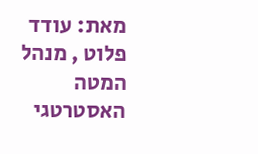מאת: עודד פלוט , מנהל המטה האסטרטגי